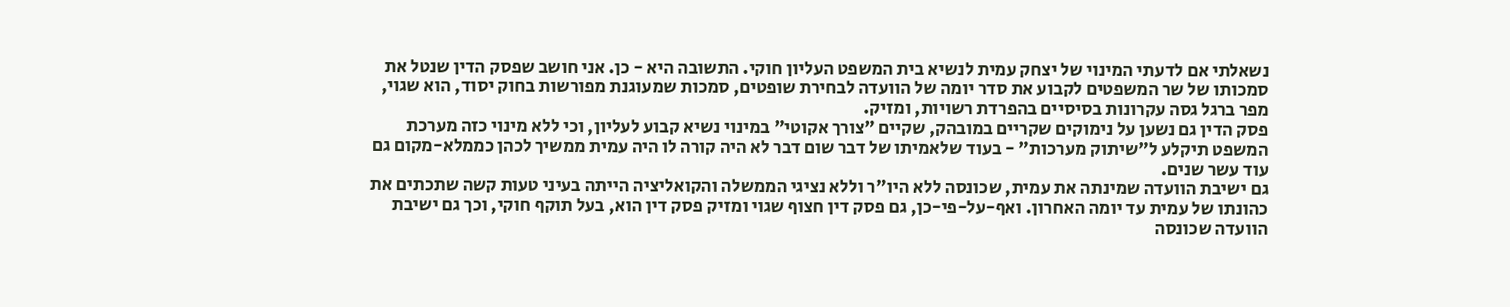נשאלתי אם לדעתי המינוי של יצחק עמית לנשיא בית המשפט העליון חוקי. התשובה היא - כן. אני חושב שפסק הדין שנטל את סמכותו של שר המשפטים לקבוע את סדר יומה של הוועדה לבחירת שופטים, סמכות שמעוגנת מפורשות בחוק יסוד, הוא שגוי, מפר ברגל גסה עקרונות בסיסיים בהפרדת רשויות, ומזיק.
פסק הדין גם נשען על נימוקים שקריים במובהק, שקיים "צורך אקוטי" במינוי נשיא קבוע לעליון, וכי ללא מינוי כזה מערכת המשפט תיקלע ל"שיתוק מערכות" - בעוד שלאמיתו של דבר שום דבר לא היה קורה לו היה עמית ממשיך לכהן כממלא-מקום גם עוד עשר שנים.
גם ישיבת הוועדה שמינתה את עמית, שכונסה ללא היו"ר וללא נציגי הממשלה והקואליציה הייתה בעיני טעות קשה שתכתים את כהונתו של עמית עד יומה האחרון. ואף-על-פי-כן, גם פסק דין חצוף שגוי ומזיק פסק דין הוא, בעל תוקף חוקי, וכך גם ישיבת הוועדה שכונסה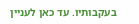בעקבותיו. עד כאן לעניין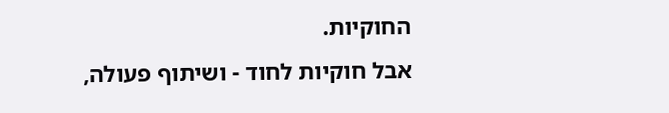החוקיות.
אבל חוקיות לחוד - ושיתוף פעולה,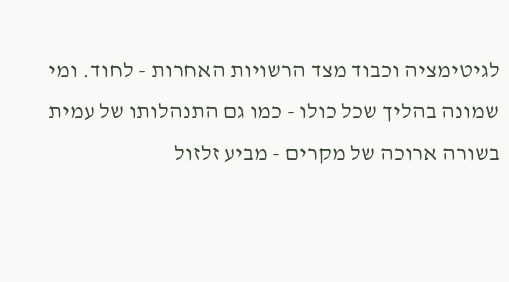לגיטימציה וכבוד מצד הרשויות האחרות - לחוד. ומי שמונה בהליך שכל כולו - כמו גם התנהלותו של עמית בשורה ארוכה של מקרים - מביע זלזול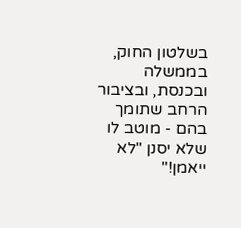בשלטון החוק, בממשלה ובכנסת, ובציבור הרחב שתומך בהם - מוטב לו שלא יסנן "לא ייאמן!"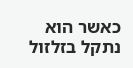כאשר הוא נתקל בזלזול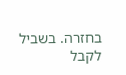בחזרה. בשביל לקבל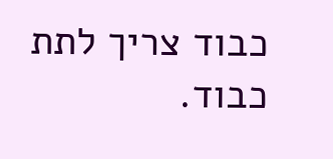כבוד צריך לתת כבוד.